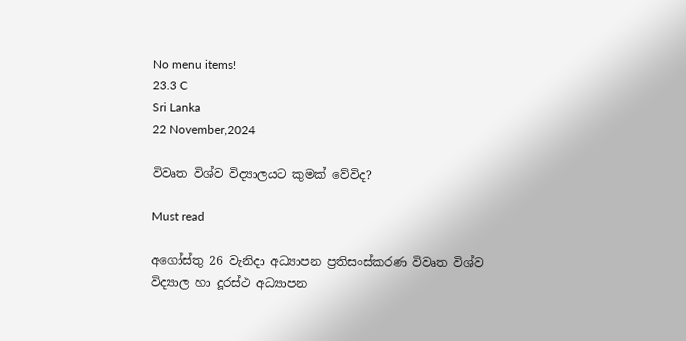No menu items!
23.3 C
Sri Lanka
22 November,2024

විවෘත විශ්ව විද්‍යාලයට කුමක් වේවිද?

Must read

අගෝස්තු 26 වැනිදා අධ්‍යාපන ප්‍රතිසංස්කරණ විවෘත විශ්ව විද්‍යාල හා දූරස්ථ අධ්‍යාපන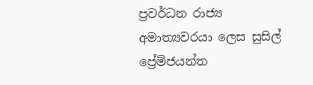ප්‍රවර්ධන රාජ්‍ය අමාත්‍යවරයා ලෙස සුසිල් ප්‍රේම්ජයන්ත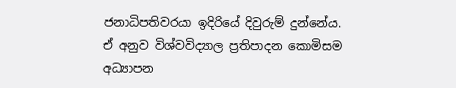ජනාධිපතිවරයා ඉදිරියේ දිවුරුම් දුන්නේය. ඒ අනුව විශ්වවිද්‍යාල ප්‍රතිපාදන කොමිසම අධ්‍යාපන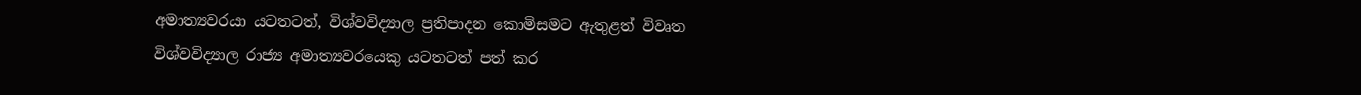අමාත්‍යවරයා යටතටත්, විශ්වවිද්‍යාල ප්‍රතිපාදන කොමිසමට ඇතුළත් විවෘත විශ්වවිද්‍යාල රාජ්‍ය අමාත්‍යවරයෙකු යටතටත් පත් කර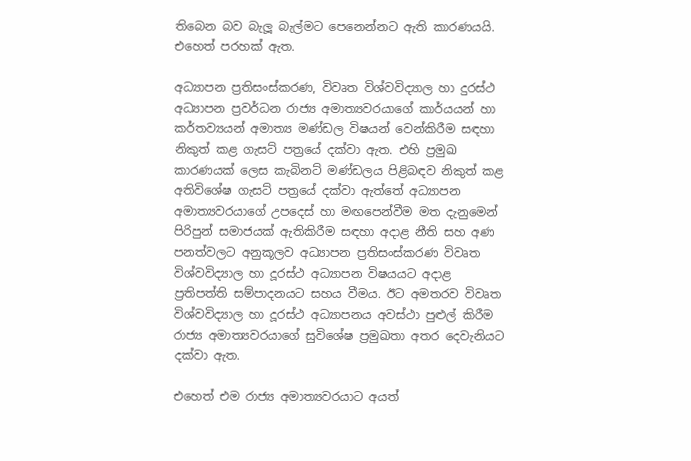තිබෙන බව බැලූ බැල්මට පෙනෙන්නට ඇති කාරණයයි. එහෙත් පරහක් ඇත.

අධ්‍යාපන ප්‍රතිසංස්කරණ, විවෘත විශ්වවිද්‍යාල හා දුරස්ථ අධ්‍යාපන ප්‍රවර්ධන රාජ්‍ය අමාත්‍යවරයාගේ කාර්යයන් හා කර්තව්‍යයන් අමාත්‍ය මණ්ඩල විෂයන් වෙන්කිරීම සඳහා නිකුත් කළ ගැසට් පත්‍රයේ දක්වා ඇත. එහි ප්‍රමුඛ කාරණයක් ලෙස කැබිනට් මණ්ඩලය පිළිබඳව නිකුත් කළ අතිවිශේෂ ගැසට් පත්‍රයේ දක්වා ඇත්තේ අධ්‍යාපන අමාත්‍යවරයාගේ උපදෙස් හා මඟපෙන්වීම මත දැනුමෙන් පිරිපුන් සමාජයක් ඇතිකිරීම සඳහා අදාළ නීති සහ අණ පනත්වලට අනුකූලව අධ්‍යාපන ප්‍රතිසංස්කරණ විවෘත විශ්වවිද්‍යාල හා දූරස්ථ අධ්‍යාපන විෂයයට අදාළ ප්‍රතිපත්ති සම්පාදනයට සහය වීමය. ඊට අමතරව විවෘත විශ්වවිද්‍යාල හා දූරස්ථ අධ්‍යාපනය අවස්ථා පුළුල් කිරීම රාජ්‍ය අමාත්‍යවරයාගේ සුවිශේෂ ප්‍රමුඛතා අතර දෙවැනියට දක්වා ඇත.

එහෙත් එම රාජ්‍ය අමාත්‍යවරයාට අයත්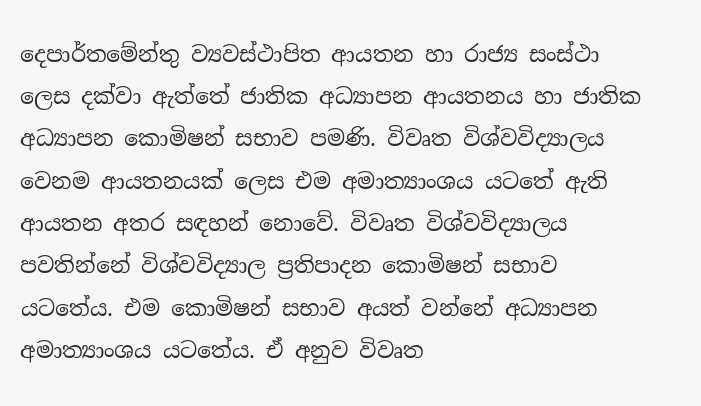දෙපාර්තමේන්තු ව්‍යවස්ථාපිත ආයතන හා රාජ්‍ය සංස්ථා ලෙස දක්වා ඇත්තේ ජාතික අධ්‍යාපන ආයතනය හා ජාතික අධ්‍යාපන කොමිෂන් සභාව පමණි. විවෘත විශ්වවිද්‍යාලය වෙනම ආයතනයක් ලෙස එම අමාත්‍යාංශය යටතේ ඇති ආයතන අතර සඳහන් නොවේ. විවෘත විශ්වවිද්‍යාලය පවතින්නේ විශ්වවිද්‍යාල ප්‍රතිපාදන කොමිෂන් සභාව යටතේය. එම කොමිෂන් සභාව අයත් වන්නේ අධ්‍යාපන අමාත්‍යාංශය යටතේය. ඒ අනුව විවෘත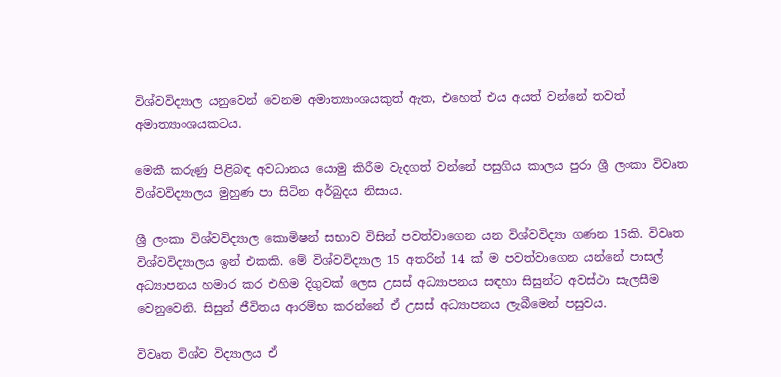විශ්වවිද්‍යාල යනුවෙන් වෙනම අමාත්‍යාංශයකුත් ඇත, එහෙත් එය අයත් වන්නේ තවත් අමාත්‍යාංශයකටය.

මෙකී කරුණු පිළිබඳ අවධානය යොමු කිරීම වැදගත් වන්නේ පසුගිය කාලය පුරා ශ්‍රී ලංකා විවෘත විශ්වවිද්‍යාලය මුහුණ පා සිටින අර්බුදය නිසාය.

ශ්‍රී ලංකා විශ්වවිද්‍යාල කොමිෂන් සභාව විසින් පවත්වාගෙන යන විශ්වවිද්‍යා ගණන 15කි. විවෘත විශ්වවිද්‍යාලය ඉන් එකකි. මේ විශ්වවිද්‍යාල 15 අතරින් 14 ක් ම පවත්වාගෙන යන්නේ පාසල් අධ්‍යාපනය හමාර කර එහිම දිගුවක් ලෙස උසස් අධ්‍යාපනය සඳහා සිසුන්ට අවස්ථා සැලසීම වෙනුවෙනි. සිසුන් ජීවිතය ආරම්භ කරන්නේ ඒ උසස් අධ්‍යාපනය ලැබීමෙන් පසුවය.

විවෘත විශ්ව විද්‍යාලය ඒ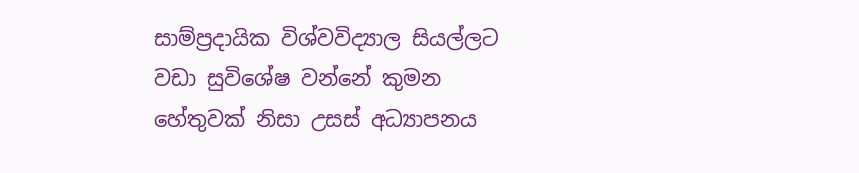සාම්ප්‍රදායික විශ්වවිද්‍යාල සියල්ලට වඩා සුවිශේෂ වන්නේ කුමන හේතුවක් නිසා උසස් අධ්‍යාපනය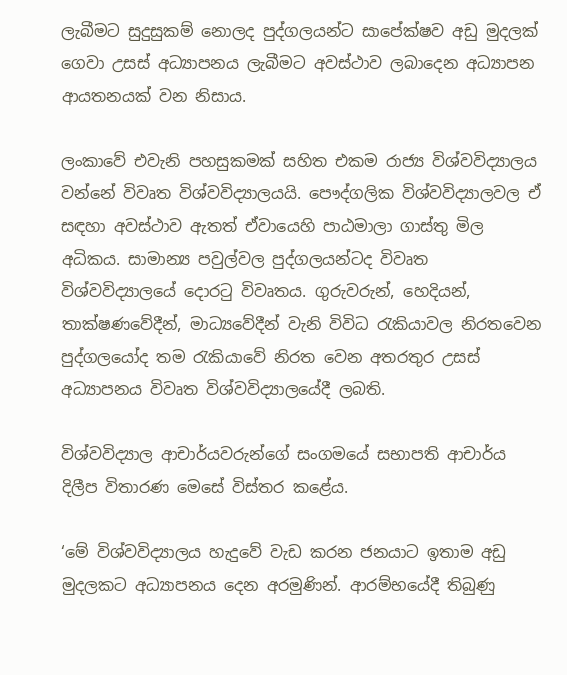ලැබීමට සුදුසුකම් නොලද පුද්ගලයන්ට සාපේක්ෂව අඩු මුදලක් ගෙවා උසස් අධ්‍යාපනය ලැබීමට අවස්ථාව ලබාදෙන අධ්‍යාපන ආයතනයක් වන නිසාය.

ලංකාවේ එවැනි පහසුකමක් සහිත එකම රාජ්‍ය විශ්වවිද්‍යාලය වන්නේ විවෘත විශ්වවිද්‍යාලයයි. පෞද්ගලික විශ්වවිද්‍යාලවල ඒ සඳහා අවස්ථාව ඇතත් ඒවායෙහි පාඨමාලා ගාස්තු මිල අධිකය. සාමාන්‍ය පවුල්වල පුද්ගලයන්ටද විවෘත විශ්වවිද්‍යාලයේ දොරටු විවෘතය. ගුරුවරුන්, හෙදියන්, තාක්ෂණවේදීන්, මාධ්‍යවේදීන් වැනි විවිධ රැකියාවල නිරතවෙන පුද්ගලයෝද තම රැකියාවේ නිරත වෙන අතරතුර උසස් අධ්‍යාපනය විවෘත විශ්වවිද්‍යාලයේදී ලබති.

විශ්වවිද්‍යාල ආචාර්යවරුන්ගේ සංගමයේ සභාපති ආචාර්ය දිලීප විතාරණ මෙසේ විස්තර කළේය.

‘මේ විශ්වවිද්‍යාලය හැදුවේ වැඩ කරන ජනයාට ඉතාම අඩු මුදලකට අධ්‍යාපනය දෙන අරමුණින්. ආරම්භයේදී තිබුණු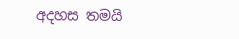අදහස තමයි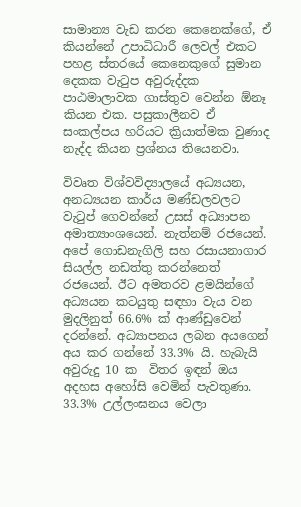සාමාන්‍ය වැඩ කරන කෙනෙක්ගේ, ඒ කියන්නේ උපාධිධාරී ලෙවල් එකට පහළ ස්තරයේ කෙනෙකුගේ සුමාන දෙකක වැටුප අවුරුද්දක පාඨමාලාවක ගාස්තුව වෙන්න ඕනෑ කියන එක. පසුකාලීනව ඒ සංකල්පය හරියට ක්‍රියාත්මක වුණාද නැද්ද කියන ප්‍රශ්නය තියෙනවා.

විවෘත විශ්වවිද්‍යාලයේ අධ්‍යයන, අනධ්‍යයන කාර්ය මණ්ඩලවලට වැටුප් ගෙවන්නේ උසස් අධ්‍යාපන අමාත්‍යාංශයෙන්. නැත්නම් රජයෙන්. අපේ ගොඩනැගිලි සහ රසායනාගාර සියල්ල නඩත්තු කරන්නෙත් රජයෙන්. ඊට අමතරව ළමයින්ගේ අධ්‍යයන කටයුතු සඳහා වැය වන මුදලිනුත් 66.6% ක් ආණ්ඩුවෙන් දරන්නේ. අධ්‍යාපනය ලබන අයගෙන් අය කර ගන්නේ 33.3% යි. හැබැයි අවුරුදු 10 ක  විතර ඉඳන් ඔය අදහස අහෝසි වෙමින් පැවතුණා. 33.3% උල්ලංඝනය වෙලා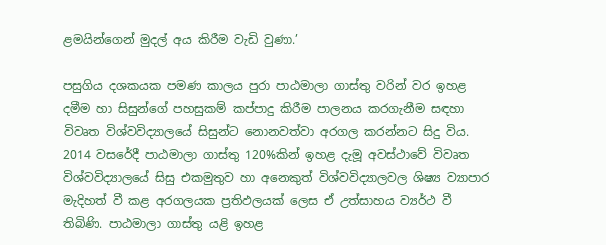ළමයින්ගෙන් මුදල් අය කිරීම වැඩි වුණා.’

පසුගිය දශකයක පමණ කාලය පුරා පාඨමාලා ගාස්තු වරින් වර ඉහළ දමීම හා සිසුන්ගේ පහසුකම් කප්පාදු කිරීම පාලනය කරගැනීම සඳහා විවෘත විශ්වවිද්‍යාලයේ සිසුන්ට නොනවත්වා අරගල කරන්නට සිදු විය. 2014 වසරේදී පාඨමාලා ගාස්තු 120%කින් ඉහළ දැමූ අවස්ථාවේ විවෘත විශ්වවිද්‍යාලයේ සිසු එකමුතුව හා අනෙකුත් විශ්වවිද්‍යාලවල ශිෂ්‍ය ව්‍යාපාර මැදිහත් වී කළ අරගලයක ප්‍රතිඵලයක් ලෙස ඒ උත්සාහය ව්‍යර්ථ වී තිබිණි. පාඨමාලා ගාස්තු යළි ඉහළ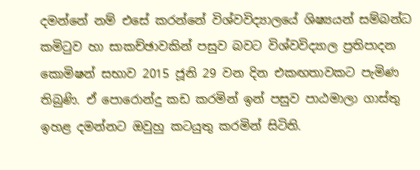දමන්නේ නම් එසේ කරන්නේ විශ්වවිද්‍යාලයේ ශිෂ්‍යයන් සම්බන්ධ කමිටුව හා සාකච්ඡාවකින් පසුව බවට විශ්වවිද්‍යාල ප්‍රතිපාදන කොමිෂන් සභාව 2015 ජූනි 29 වන දින එකඟතාවකට පැමිණ තිබුණි. ඒ පොරොන්දු කඩ කරමින් ඉන් පසුව පාඨමාලා ගාස්තු ඉහළ දමන්නට ඔවුහු කටයුතු කරමින් සිටිති.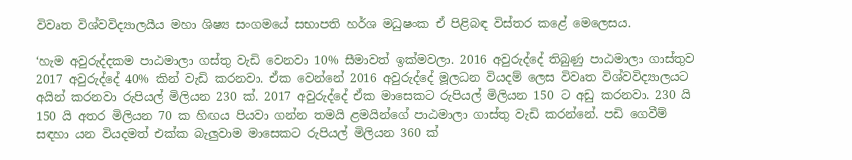විවෘත විශ්වවිද්‍යාලයීය මහා ශිෂ්‍ය සංගමයේ සභාපති හර්ශ මධුෂංක ඒ පිළිබඳ විස්තර කළේ මෙලෙසය.

‘හැම අවුරුද්දකම පාඨමාලා ගස්තු වැඩි වෙනවා 10% සීමාවත් ඉක්මවලා. 2016 අවුරුද්දේ තිබුණු පාඨමාලා ගාස්තුව 2017 අවුරුද්දේ 40% කින් වැඩි කරනවා. ඒක වෙන්නේ 2016 අවුරුද්දේ මූලධන වියදම් ලෙස විවෘත විශ්වවිද්‍යාලයට අයින් කරනවා රුපියල් මිලියන 230 ක්. 2017 අවුරුද්දේ ඒක මාසෙකට රුපියල් මිලියන 150 ට අඩු කරනවා. 230 යි 150 යි අතර මිලියන 70 ක හිඟය පියවා ගන්න තමයි ළමයින්ගේ පාඨමාලා ගාස්තු වැඩි කරන්නේ. පඩි ගෙවීම් සඳහා යන වියදමත් එක්ක බැලුවාම මාසෙකට රුපියල් මිලියන 360 ක්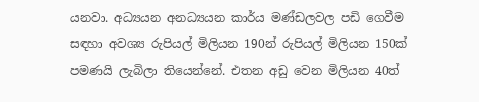යනවා. අධ්‍යයන අනධ්‍යයන කාර්ය මණ්ඩලවල පඩි ගෙවීම සඳහා අවශ්‍ය රුපියල් මිලියන 190න් රුපියල් මිලියන 150ක් පමණයි ලැබිලා තියෙන්නේ. එතන අඩු වෙන මිලියන 40ත්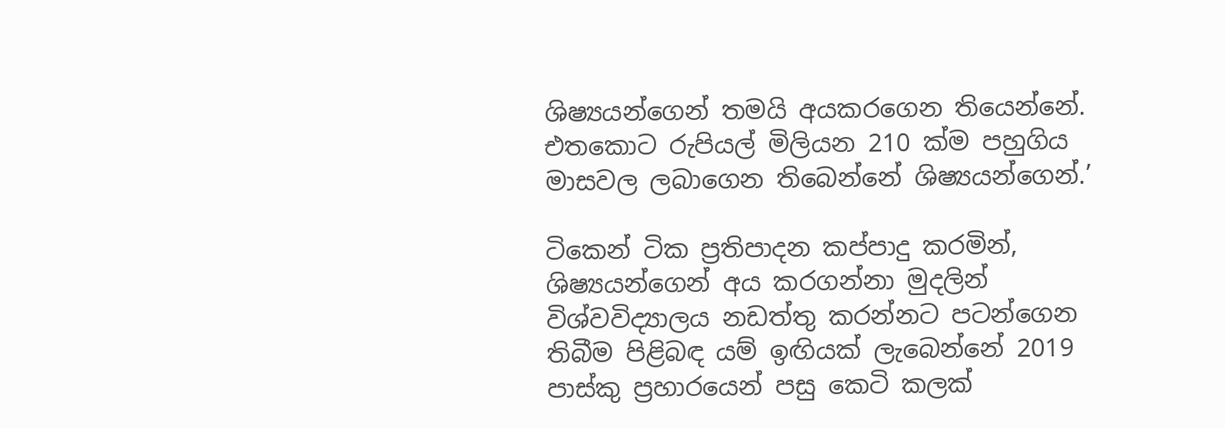ශිෂ්‍යයන්ගෙන් තමයි අයකරගෙන තියෙන්නේ. එතකොට රුපියල් මිලියන 210 ක්ම පහුගිය මාසවල ලබාගෙන තිබෙන්නේ ශිෂ්‍යයන්ගෙන්.’

ටිකෙන් ටික ප්‍රතිපාදන කප්පාදු කරමින්, ශිෂ්‍යයන්ගෙන් අය කරගන්නා මුදලින් විශ්වවිද්‍යාලය නඩත්තු කරන්නට පටන්ගෙන තිබීම පිළිබඳ යම් ඉඟියක් ලැබෙන්නේ 2019 පාස්කු ප්‍රහාරයෙන් පසු කෙටි කලක්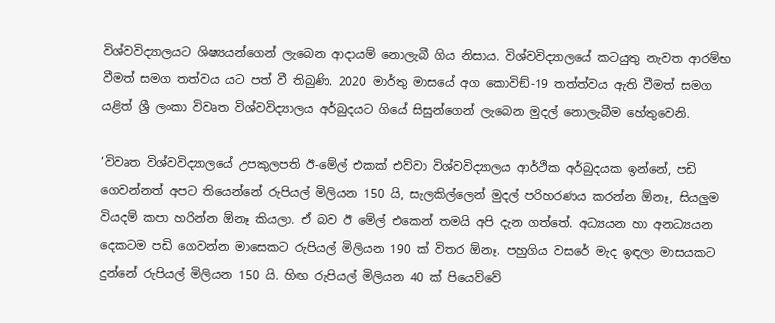විශ්වවිද්‍යාලයට ශිෂ්‍යයන්ගෙන් ලැබෙන ආදායම් නොලැබී ගිය නිසාය. විශ්වවිද්‍යාලයේ කටයුතු නැවත ආරම්භ වීමත් සමග තත්වය යට පත් වී තිබුණි. 2020 මාර්තු මාසයේ අග කොවිඞ්-19 තත්ත්වය ඇති වීමත් සමග යළිත් ශ්‍රී ලංකා විවෘත විශ්වවිද්‍යාලය අර්බුදයට ගියේ සිසුන්ගෙන් ලැබෙන මුදල් නොලැබීම හේතුවෙනි.

‘විවෘත විශ්වවිද්‍යාලයේ උපකුලපති ඊ-මේල් එකක් එව්වා විශ්වවිද්‍යාලය ආර්ථික අර්බුදයක ඉන්නේ, පඩි ගෙවන්නත් අපට තියෙන්නේ රුපියල් මිලියන 150 යි, සැලකිල්ලෙන් මුදල් පරිහරණය කරන්න ඕනෑ, සියලුම වියදම් කපා හරින්න ඕනෑ කියලා. ඒ බව ඊ මේල් එකෙන් තමයි අපි දැන ගත්තේ. අධ්‍යයන හා අනධ්‍යයන දෙකටම පඩි ගෙවන්න මාසෙකට රුපියල් මිලියන 190 ක් විතර ඕනෑ. පහුගිය වසරේ මැද ඉඳලා මාසයකට දුන්නේ රුපියල් මිලියන 150 යි. හිඟ රුපියල් මිලියන 40 ක් පියෙව්වේ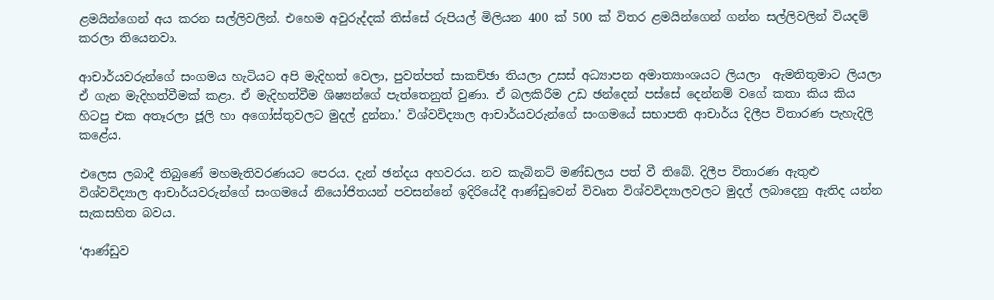ළමයින්ගෙන් අය කරන සල්ලිවලින්. එහෙම අවුරුද්දක් තිස්සේ රුපියල් මිලියන 400 ක් 500 ක් විතර ළමයින්ගෙන් ගන්න සල්ලිවලින් වියදම් කරලා තියෙනවා.

ආචාර්යවරුන්ගේ සංගමය හැටියට අපි මැදිහත් වෙලා, පුවත්පත් සාකච්ඡා තියලා උසස් අධ්‍යාපන අමාත්‍යාංශයට ලියලා  ඇමතිතුමාට ලියලා ඒ ගැන මැදිහත්වීමක් කළා. ඒ මැදිහත්වීම ශිෂ්‍යන්ගේ පැත්තෙනුත් වුණා. ඒ බලකිරීම උඩ ඡන්දෙන් පස්සේ දෙන්නම් වගේ කතා කිය කිය හිටපු එක අතෑරලා ජූලි හා අගෝස්තුවලට මුදල් දුන්නා.’ විශ්වවිද්‍යාල ආචාර්යවරුන්ගේ සංගමයේ සභාපති ආචාර්ය දිලීප විතාරණ පැහැදිලි කළේය.

එලෙස ලබාදී තිබුණේ මහමැතිවරණයට පෙරය. දැන් ඡන්දය අහවරය. නව කැබිනට් මණ්ඩලය පත් වී තිබේ. දිලීප විතාරණ ඇතුළු විශ්වවිද්‍යාල ආචාර්යවරුන්ගේ සංගමයේ නියෝජිතයන් පවසන්නේ ඉදිරියේදී ආණ්ඩුවෙන් විවෘත විශ්වවිද්‍යාලවලට මුදල් ලබාදෙනු ඇතිද යන්න සැකසහිත බවය.

‘ආණ්ඩුව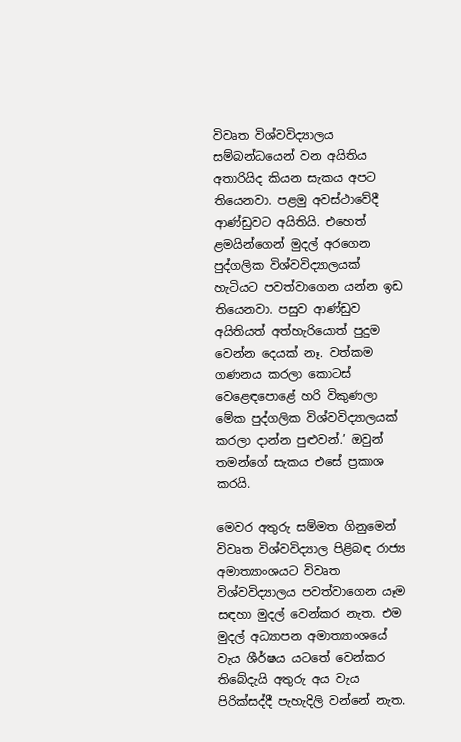විවෘත විශ්වවිද්‍යාලය සම්බන්ධයෙන් වන අයිතිය අතාරියිද කියන සැකය අපට තියෙනවා. පළමු අවස්ථාවේදී ආණ්ඩුවට අයිතියි. එහෙත් ළමයින්ගෙන් මුදල් අරගෙන පුද්ගලික විශ්වවිද්‍යාලයක් හැටියට පවත්වාගෙන යන්න ඉඩ තියෙනවා. පසුව ආණ්ඩුව අයිතියත් අත්හැරියොත් පුදුම වෙන්න දෙයක් නෑ. වත්කම ගණනය කරලා කොටස් වෙළෙඳපොළේ හරි විකුණලා මේක පුද්ගලික විශ්වවිද්‍යාලයක් කරලා දාන්න පුළුවන්.’ ඔවුන් තමන්ගේ සැකය එසේ ප්‍රකාශ කරයි.

මෙවර අතුරු සම්මත ගිනුමෙන් විවෘත විශ්වවිද්‍යාල පිළිබඳ රාජ්‍ය අමාත්‍යාංශයට විවෘත විශ්වවිද්‍යාලය පවත්වාගෙන යෑම සඳහා මුදල් වෙන්කර නැත. එම මුදල් අධ්‍යාපන අමාත්‍යාංශයේ වැය ශීර්ෂය යටතේ වෙන්කර තිබේදැයි අතුරු අය වැය පිරික්සද්දී පැහැදිලි වන්නේ නැත.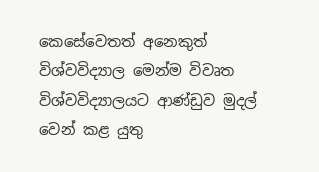කෙසේවෙතත් අනෙකුත් විශ්වවිද්‍යාල මෙන්ම විවෘත විශ්වවිද්‍යාලයට ආණ්ඩුව මුදල් වෙන් කළ යුතු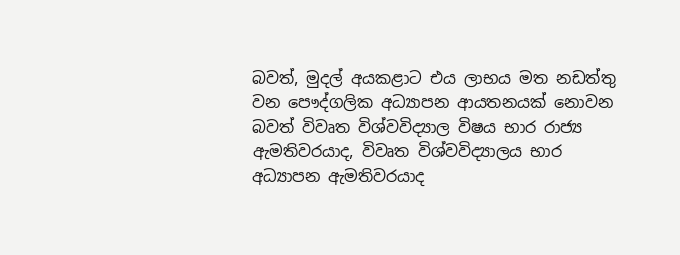බවත්, මුදල් අයකළාට එය ලාභය මත නඩත්තු වන පෞද්ගලික අධ්‍යාපන ආයතනයක් නොවන බවත් විවෘත විශ්වවිද්‍යාල විෂය භාර රාජ්‍ය ඇමතිවරයාද, විවෘත විශ්වවිද්‍යාලය භාර අධ්‍යාපන ඇමතිවරයාද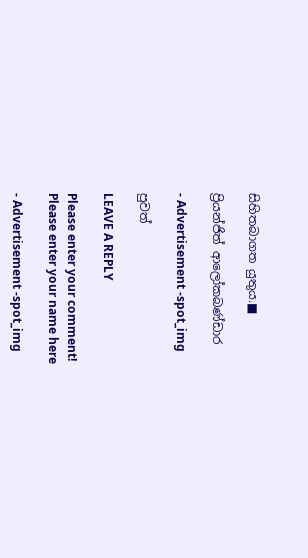සිහිතබාගත යුතුය.■

ප්‍රියන්ජිත් ආලෝකබණ්ඩාර

- Advertisement -spot_img

පුවත්

LEAVE A REPLY

Please enter your comment!
Please enter your name here

- Advertisement -spot_img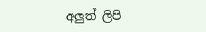අලුත් ලිපි